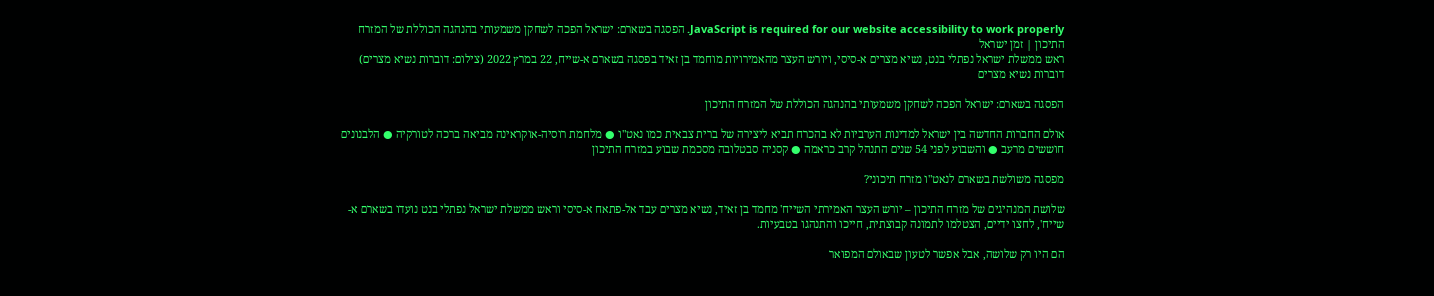JavaScript is required for our website accessibility to work properly. הפסגה בשארם: ישראל הפכה לשחקן משמעותי בהנהגה הכוללת של המזרח התיכון | זמן ישראל
ראש ממשלת ישראל נפתלי בנט, נשיא מצרים א-סיסי, ויורש העצר מהאמירויות מוחמד בן זאיד בפסגה בשארם א-שייח, 22 במרץ 2022 (צילום: דוברות נשיא מצרים)
דוברות נשיא מצרים

הפסגה בשארם: ישראל הפכה לשחקן משמעותי בהנהגה הכוללת של המזרח התיכון

אולם החברות החדשה בין ישראל למדינות הערביות לא בהכרח תביא ליצירה של ברית צבאית כמו נאט"ו ● מלחמת רוסיה-אוקראינה מביאה ברכה לטורקיה ● הלבנונים חוששים מרעב ● והשבוע לפני 54 שנים התנהל קרב כראמה ● קסניה סבטלובה מסכמת שבוע במזרח התיכון

מפסגה משולשת בשארם לנאט"ו מזרח תיכוני?

שלושת המנהיגים של מזרח התיכון – יורש העצר האמירתי השייח' מחמד בן זאיד, נשיא מצרים עבד אל-פתאח א-סיסי וראש ממשלת ישראל נפתלי בנט נועדו בשארם א-שייח', לחצו ידיים, הצטלמו לתמונה קבוצתית, חייכו והתנהגו בטבעיות.

הם היו רק שלושה, אבל אפשר לטעון שבאולם המפואר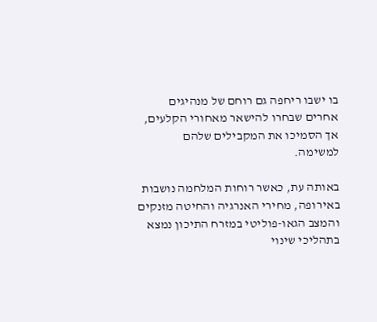בו ישבו ריחפה גם רוחם של מנהיגים אחרים שבחרו להישאר מאחורי הקלעים, אך הסמיכו את המקבילים שלהם למשימה.

באותה עת, כאשר רוחות המלחמה נושבות באירופה, מחירי האנרגיה והחיטה מזנקים והמצב הגאו-פוליטי במזרח התיכון נמצא בתהליכי שינוי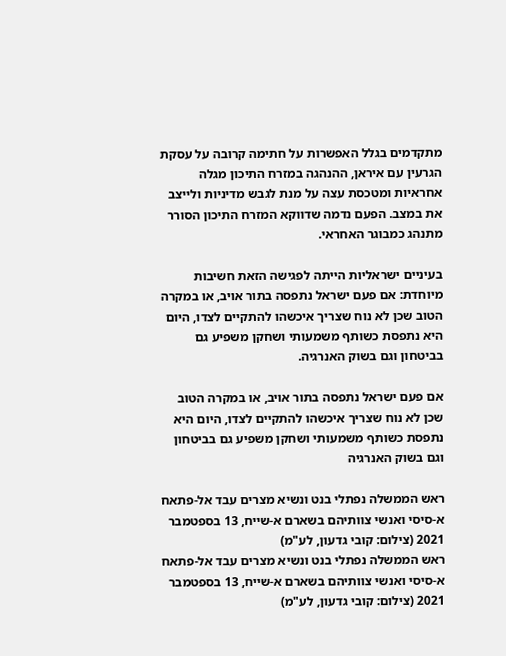מתקדמים בגלל האפשרות על חתימה קרובה על עסקת הגרעין עם איראן, ההנהגה במזרח התיכון מגלה אחראיות ומטכסת עצה על מנת לגבש מדיניות ולייצב את במצב. הפעם נדמה שדווקא המזרח התיכון הסורר מתנהג כמבוגר האחראי.

בעיניים ישראליות הייתה לפגישה הזאת חשיבות מיוחדת: אם פעם ישראל נתפסה בתור אויב, או במקרה הטוב שכן לא נוח שצריך איכשהו להתקיים לצדו, היום היא נתפסת כשותף משמעותי ושחקן משפיע גם בביטחון וגם בשוק האנרגיה.

אם פעם ישראל נתפסה בתור אויב, או במקרה הטוב שכן לא נוח שצריך איכשהו להתקיים לצדו, היום היא נתפסת כשותף משמעותי ושחקן משפיע גם בביטחון וגם בשוק האנרגיה

ראש הממשלה נפתלי בנט ונשיא מצרים עבד אל-פתאח א-סיסי ואנשי צוותיהם בשארם א-שייח, 13 בספטמבר 2021 (צילום: קובי גדעון, לע"מ)
ראש הממשלה נפתלי בנט ונשיא מצרים עבד אל-פתאח א-סיסי ואנשי צוותיהם בשארם א-שייח, 13 בספטמבר 2021 (צילום: קובי גדעון, לע"מ)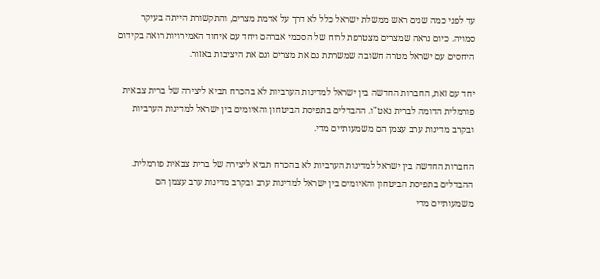עד לפני כמה שנים ראש ממשלת ישראל כלל לא דרך על אדמת מצרים, והתקשורת הייתה בעיקר סמויה. כיום נראה שמצרים מצטרפת לרוח של הסכמי אברהם ויחד עם איחוד האמירויות רואה בקידום היחסים עם ישראל מטרה חשובה שמשרתת גם את מצרים וגם את היציבות באזור.

יחד עם זאת, החברות החדשה בין ישראל למדינות הערביות לא בהכרח תביא ליצירה של ברית צבאית פורמלית הדומה לברית נאט"ו. ההבדלים בתפיסת הביטחון והאיומים בין ישראל למדינות הערביות ובקרב מדינות ערב עצמן הם משמעותיים מדי.

החברות החדשה בין ישראל למדינות הערביות לא בהכרח תביא ליצירה של ברית צבאית פורמלית. ההבדלים בתפיסת הביטחון והאיומים בין ישראל למדינות ערב ובקרב מדינות ערב עצמן הם משמעותיים מדי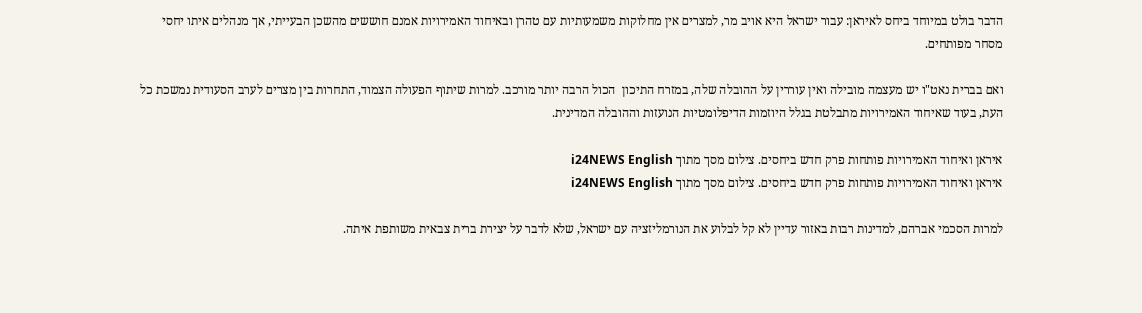הדבר בולט במיוחד ביחס לאיראן: עבור ישראל היא אויב מר, למצרים אין מחלוקות משמעותיות עם טהרן ובאיחוד האמירויות אמנם חוששים מהשכן הבעייתי, אך מנהלים איתו יחסי מסחר מפותחים.

ואם בברית נאט"ו יש מעצמה מובילה ואין עוררין על ההובלה שלה, במזרח התיכון  הכול הרבה יותר מורכב. למרות שיתוף הפעולה הצמוד, התחרות בין מצרים לערב הסעודית נמשכת כל העת, בעוד שאיחוד האמירויות מתבלטת בגלל היוזמות הדיפלומטיות הנועזות וההובלה המדינית.

איראן ואיחוד האמירויות פותחות פרק חדש ביחסים. צילום מסך מתוך i24NEWS English
איראן ואיחוד האמירויות פותחות פרק חדש ביחסים. צילום מסך מתוך i24NEWS English

למרות הסכמי אברהם, למדינות רבות באזור עדיין לא קל לבלוע את הנורמליזציה עם ישראל, שלא לדבר על יצירת ברית צבאית משותפת איתה.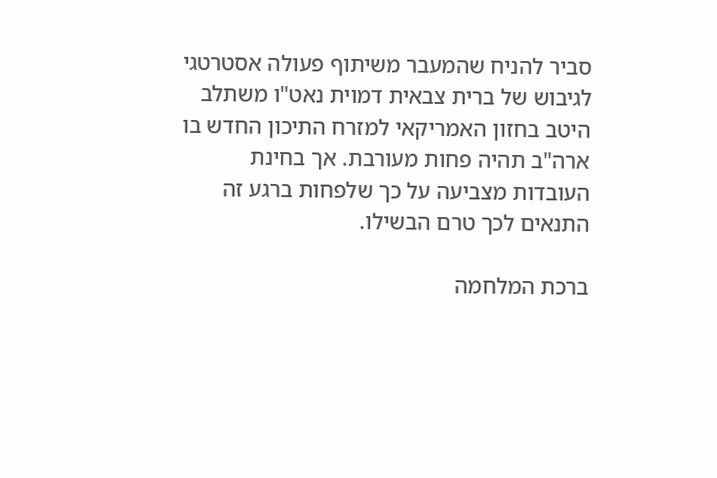סביר להניח שהמעבר משיתוף פעולה אסטרטגי לגיבוש של ברית צבאית דמוית נאט"ו משתלב היטב בחזון האמריקאי למזרח התיכון החדש בו ארה"ב תהיה פחות מעורבת. אך בחינת העובדות מצביעה על כך שלפחות ברגע זה התנאים לכך טרם הבשילו.

ברכת המלחמה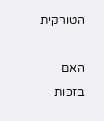הטורקית

האם בזכות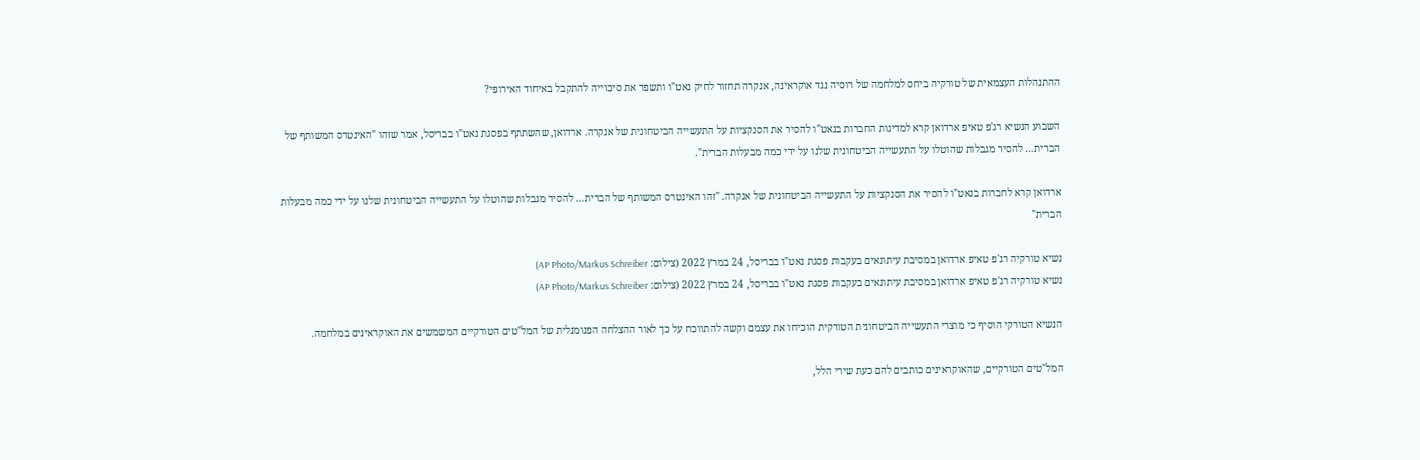ההתנהלות העצמאית של טורקיה ביחס למלחמה של רוסיה נגד אוקראינה, אנקרה תחזור לחיק נאט"ו ותשפר את סיכוייה להתקבל באיחוד האירופי?

השבוע הנשיא רג'פ טאיפ ארדואן קרא למדינות החברות בנאט"ו להסיר את הסנקציות על התעשייה הביטחונית של אנקרה. ארדואן, שהשתתף בפסגת נאט"ו בבריסל, אמר שזהו "האינטרס המשותף של הברית… להסיר מגבלות שהוטלו על התעשייה הביטחונית שלנו על ידי כמה מבעלות הברית".

ארדואן קרא לחברות בנאט"ו להסיר את הסנקציות על התעשייה הביטחונית של אנקרה. "זהו האינטרס המשותף של הברית… להסיר מגבלות שהוטלו על התעשייה הביטחונית שלנו על ידי כמה מבעלות הברית"

נשיא טורקיה רג'פ טאיפ ארדואן במסיבת עיתונאים בעקבות פסגת נאט"ו בבריסל, 24 במרץ 2022 (צילום: AP Photo/Markus Schreiber)
נשיא טורקיה רג'פ טאיפ ארדואן במסיבת עיתונאים בעקבות פסגת נאט"ו בבריסל, 24 במרץ 2022 (צילום: AP Photo/Markus Schreiber)

הנשיא הטורקי הוסיף כי מוצרי התעשייה הביטחונית הטורקית הוכיחו את עצמם וקשה להתווכח על כך לאור ההצלחה הפנומנלית של המל"טים הטורקיים המשמשים את האוקראינים במלחמה.

המל"טים הטורקיים, שהאוקראינים כותבים להם כעת שירי הלל,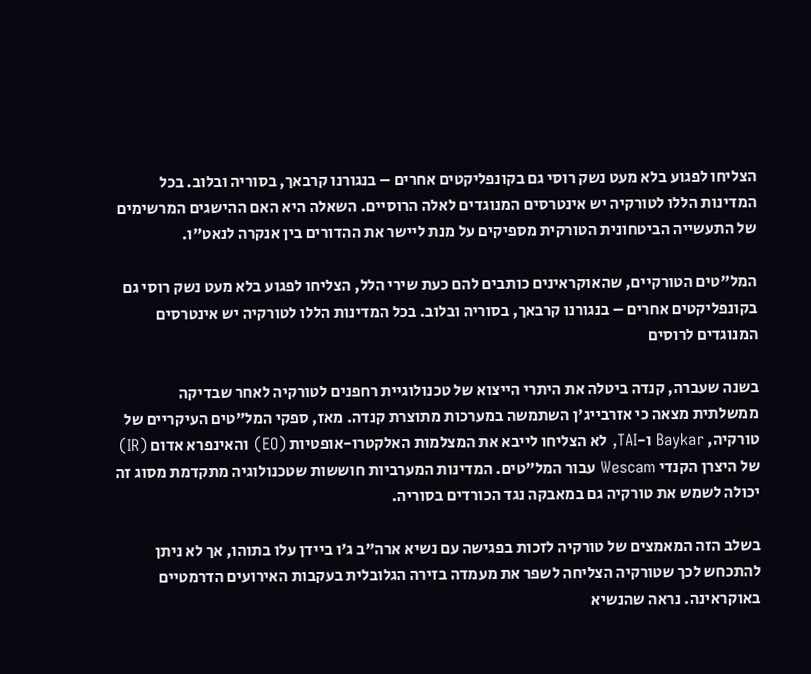הצליחו לפגוע בלא מעט נשק רוסי גם בקונפליקטים אחרים – בנגורנו קרבאך, בסוריה ובלוב. בכל המדינות הללו לטורקיה יש אינטרסים המנוגדים לאלה הרוסיים. השאלה היא האם ההישגים המרשימים של התעשייה הביטחונית הטורקית מספיקים על מנת ליישר את ההדורים בין אנקרה לנאט"ו.

המל"טים הטורקיים, שהאוקראינים כותבים להם כעת שירי הלל, הצליחו לפגוע בלא מעט נשק רוסי גם בקונפליקטים אחרים – בנגורנו קרבאך, בסוריה ובלוב. בכל המדינות הללו לטורקיה יש אינטרסים המנוגדים לרוסים

בשנה שעברה, קנדה ביטלה את היתרי הייצוא של טכנולוגיית רחפנים לטורקיה לאחר שבדיקה ממשלתית מצאה כי אזרבייג'ן השתמשה במערכות מתוצרת קנדה. מאז, ספקי המל"טים העיקריים של טורקיה, Baykar ו-TAI, לא הצליחו לייבא את המצלמות האלקטרו-אופטיות (EO) והאינפרא אדום (IR) של היצרן הקנדי Wescam עבור המל"טים. המדינות המערביות חוששות שטכנולוגיה מתקדמת מסוג זה יכולה לשמש את טורקיה גם במאבקה נגד הכורדים בסוריה.

בשלב הזה המאמצים של טורקיה לזכות בפגישה עם נשיא ארה"ב ג'ו ביידן עלו בתוהו, אך לא ניתן להתכחש לכך שטורקיה הצליחה לשפר את מעמדה בזירה הגלובלית בעקבות האירועים הדרמטיים באוקראינה. נראה שהנשיא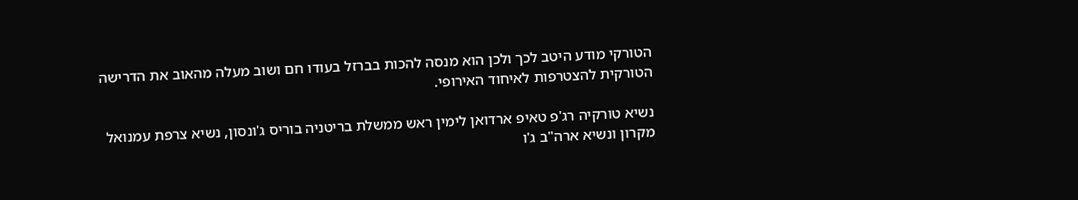הטורקי מודע היטב לכך ולכן הוא מנסה להכות בברזל בעודו חם ושוב מעלה מהאוב את הדרישה הטורקית להצטרפות לאיחוד האירופי.

נשיא טורקיה רג'פ טאיפ ארדואן לימין ראש ממשלת בריטניה בוריס ג'ונסון, נשיא צרפת עמנואל מקרון ונשיא ארה"ב ג'ו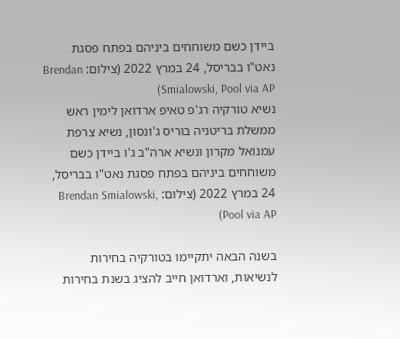ביידן כשם משוחחים ביניהם בפתח פסגת נאט"ו בבריסל, 24 במרץ 2022 (צילום: Brendan Smialowski, Pool via AP)
נשיא טורקיה רג'פ טאיפ ארדואן לימין ראש ממשלת בריטניה בוריס ג'ונסון, נשיא צרפת עמנואל מקרון ונשיא ארה"ב ג'ו ביידן כשם משוחחים ביניהם בפתח פסגת נאט"ו בבריסל, 24 במרץ 2022 (צילום: Brendan Smialowski, Pool via AP)

בשנה הבאה יתקיימו בטורקיה בחירות לנשיאות, וארדואן חייב להציג בשנת בחירות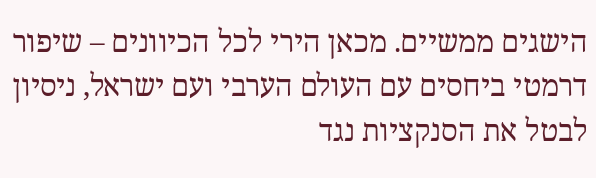הישגים ממשיים. מכאן הירי לכל הכיוונים – שיפור דרמטי ביחסים עם העולם הערבי ועם ישראל, ניסיון לבטל את הסנקציות נגד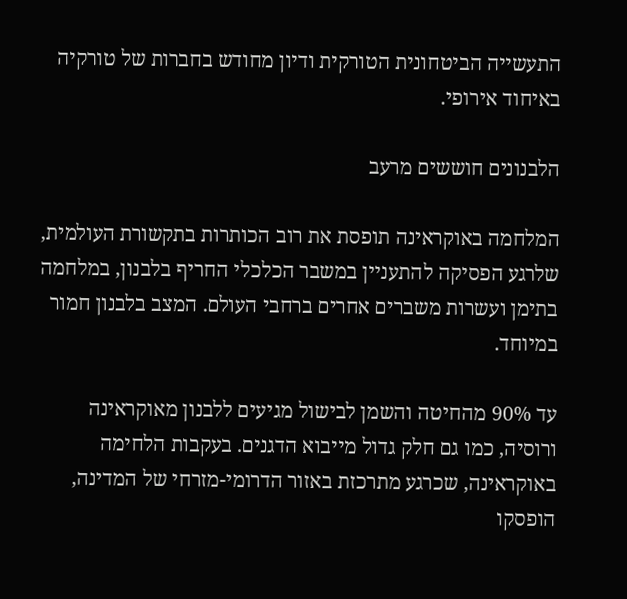התעשייה הביטחונית הטורקית ודיון מחודש בחברות של טורקיה באיחוד אירופי.

הלבנונים חוששים מרעב

המלחמה באוקראינה תופסת את רוב הכותרות בתקשורת העולמית, שלרגע הפסיקה להתעניין במשבר הכלכלי החריף בלבנון, במלחמה בתימן ועשרות משברים אחרים ברחבי העולם. המצב בלבנון חמור במיוחד.

עד 90% מהחיטה והשמן לבישול מגיעים ללבנון מאוקראינה ורוסיה, כמו גם חלק גדול מייבוא הדגנים. בעקבות הלחימה באוקראינה, שכרגע מתרכזת באזור הדרומי-מזרחי של המדינה, הופסקו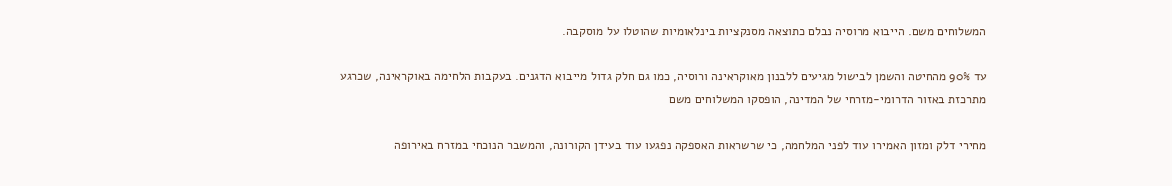המשלוחים משם. הייבוא מרוסיה נבלם כתוצאה מסנקציות בינלאומיות שהוטלו על מוסקבה.

עד 90% מהחיטה והשמן לבישול מגיעים ללבנון מאוקראינה ורוסיה, כמו גם חלק גדול מייבוא הדגנים. בעקבות הלחימה באוקראינה, שכרגע מתרכזת באזור הדרומי-מזרחי של המדינה, הופסקו המשלוחים משם

מחירי דלק ומזון האמירו עוד לפני המלחמה, כי שרשראות האספקה נפגעו עוד בעידן הקורונה, והמשבר הנוכחי במזרח באירופה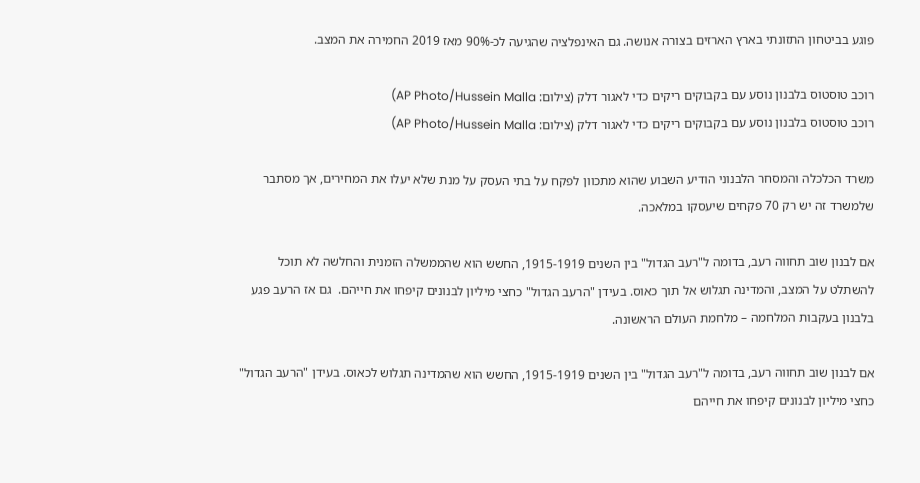פוגע בביטחון התזונתי בארץ הארזים בצורה אנושה. גם האינפלציה שהגיעה לכ-90% מאז 2019 החמירה את המצב.

רוכב טוסטוס בלבנון נוסע עם בקבוקים ריקים כדי לאגור דלק (צילום: AP Photo/Hussein Malla)
רוכב טוסטוס בלבנון נוסע עם בקבוקים ריקים כדי לאגור דלק (צילום: AP Photo/Hussein Malla)

משרד הכלכלה והמסחר הלבנוני הודיע השבוע שהוא מתכוון לפקח על בתי העסק על מנת שלא יעלו את המחירים, אך מסתבר שלמשרד זה יש רק 70 פקחים שיעסקו במלאכה.

אם לבנון שוב תחווה רעב, בדומה ל"רעב הגדול" בין השנים 1915-1919, החשש הוא שהממשלה הזמנית והחלשה לא תוכל להשתלט על המצב, והמדינה תגלוש אל תוך כאוס. בעידן "הרעב הגדול" כחצי מיליון לבנונים קיפחו את חייהם.  גם אז הרעב פגע בלבנון בעקבות המלחמה – מלחמת העולם הראשונה.

אם לבנון שוב תחווה רעב, בדומה ל"רעב הגדול" בין השנים 1915-1919, החשש הוא שהמדינה תגלוש לכאוס. בעידן "הרעב הגדול" כחצי מיליון לבנונים קיפחו את חייהם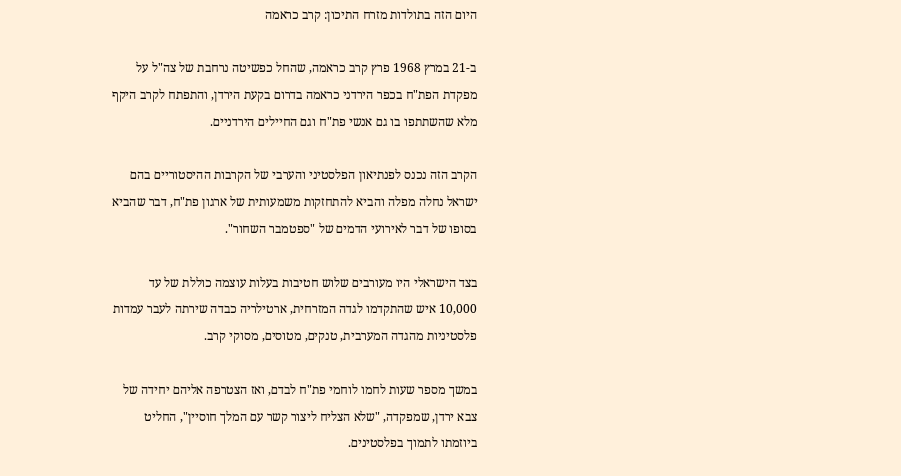היום הזה בתולדות מזרח התיכון: קרב כראמה

ב-21 במרץ 1968 פרץ קרב כראמה, שהחל כפשיטה נרחבת של צה"ל על מפקדת הפת"ח בכפר הירדני כראמה בדרום בקעת הירדן, והתפתח לקרב היקף מלא שהשתתפו בו גם אנשי פת"ח וגם החיילים הירדניים.

הקרב הזה נכנס לפנתיאון הפלסטיני והערבי של הקרבות ההיסטוריים בהם ישראל נחלה מפלה והביא להתחזקות משמעותית של ארגון פת"ח, דבר שהביא בסופו של דבר לאירועי הדמים של "ספטמבר השחור".

בצד הישראלי היו מעורבים שלוש חטיבות בעלות עוצמה כוללת של עד 10,000 איש שהתקדמו לגדה המזרחית, ארטילריה כבדה שירתה לעבר עמדות פלסטיניות מהגדה המערבית, טנקים, מטוסים, מסוקי קרב.

במשך מספר שעות לחמו לוחמי פת"ח לבדם, ואז הצטרפה אליהם יחידה של צבא ירדן, שמפקדה, "שלא הצליח ליצור קשר עם המלך חוסיין", החליט ביוזמתו לתמוך בפלסטינים.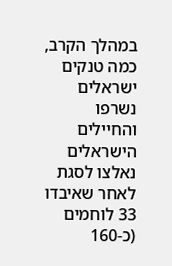במהלך הקרב, כמה טנקים ישראלים נשרפו והחיילים הישראלים נאלצו לסגת לאחר שאיבדו 33 לוחמים (כ-160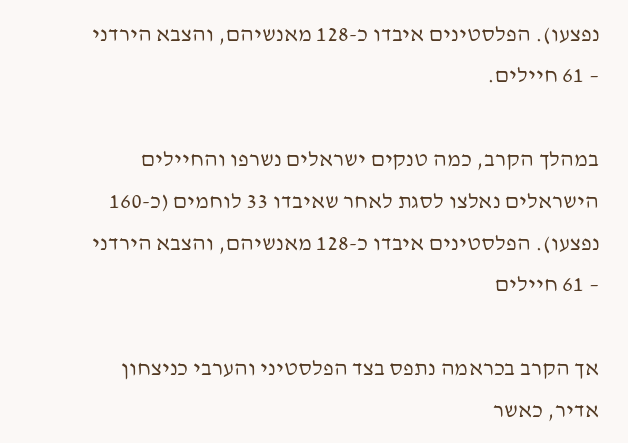נפצעו). הפלסטינים איבדו כ-128 מאנשיהם, והצבא הירדני – 61 חיילים.

במהלך הקרב, כמה טנקים ישראלים נשרפו והחיילים הישראלים נאלצו לסגת לאחר שאיבדו 33 לוחמים (כ-160 נפצעו). הפלסטינים איבדו כ-128 מאנשיהם, והצבא הירדני – 61 חיילים

אך הקרב בכראמה נתפס בצד הפלסטיני והערבי כניצחון אדיר, כאשר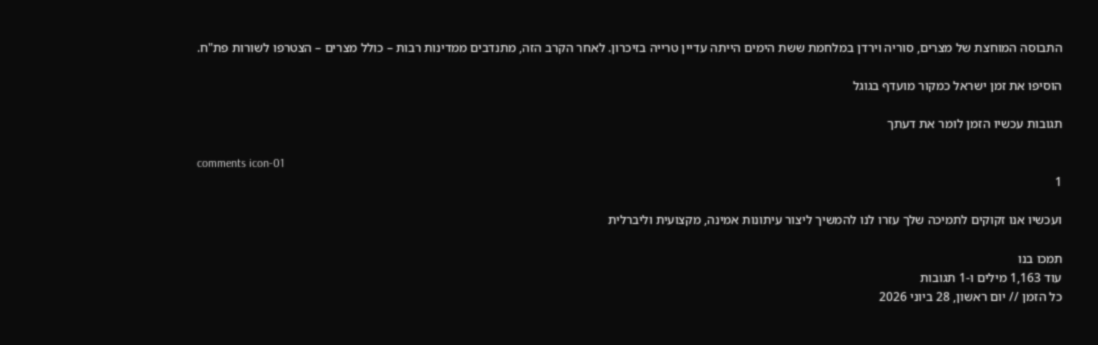התבוסה המוחצת של מצרים, סוריה וירדן במלחמת ששת הימים הייתה עדיין טרייה בזיכרון. לאחר הקרב הזה, מתנדבים ממדינות רבות – כולל מצרים – הצטרפו לשורות פת"ח.

הוסיפו את זמן ישראל כמקור מועדף בגוגל

תגובות עכשיו הזמן לומר את דעתך

comments icon-01
1

ועכשיו אנו זקוקים לתמיכה שלך עזרו לנו להמשיך ליצור עיתונות אמינה, מקצועית וליברלית

תמכו בנו
עוד 1,163 מילים ו-1 תגובות
כל הזמן // יום ראשון, 28 ביוני 2026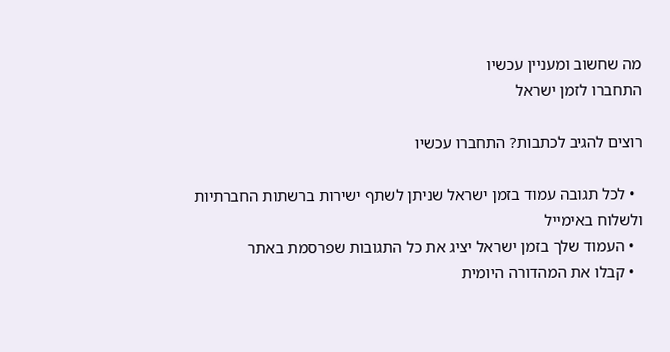מה שחשוב ומעניין עכשיו
התחברו לזמן ישראל

רוצים להגיב לכתבות? התחברו עכשיו

  • לכל תגובה עמוד בזמן ישראל שניתן לשתף ישירות ברשתות החברתיות ולשלוח באימייל
  • העמוד שלך בזמן ישראל יציג את כל התגובות שפרסמת באתר
  • קבלו את המהדורה היומית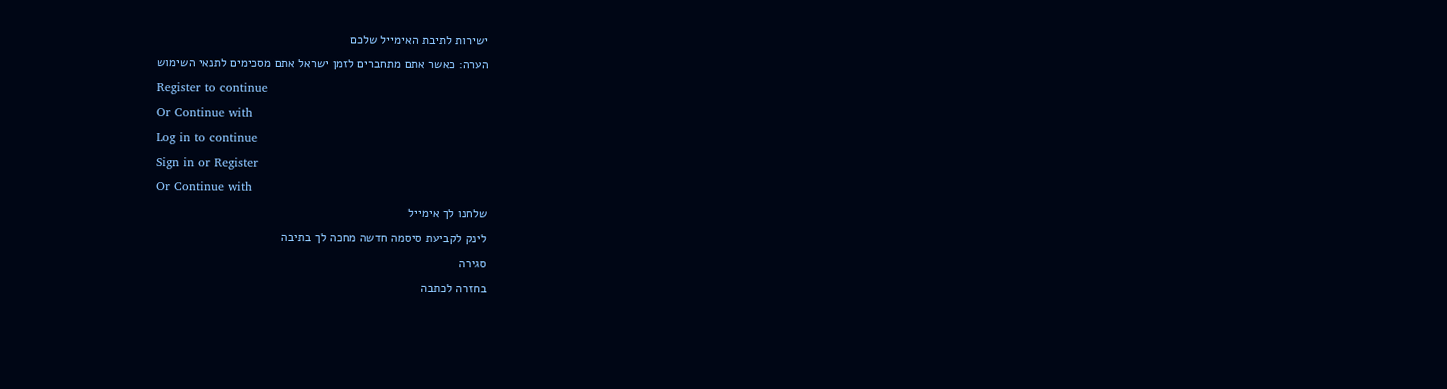ישירות לתיבת האימייל שלכם
הערה: כאשר אתם מתחברים לזמן ישראל אתם מסכימים לתנאי השימוש
Register to continue
Or Continue with
Log in to continue
Sign in or Register
Or Continue with
שלחנו לך אימייל
לינק לקביעת סיסמה חדשה מחכה לך בתיבה
סגירה
בחזרה לכתבה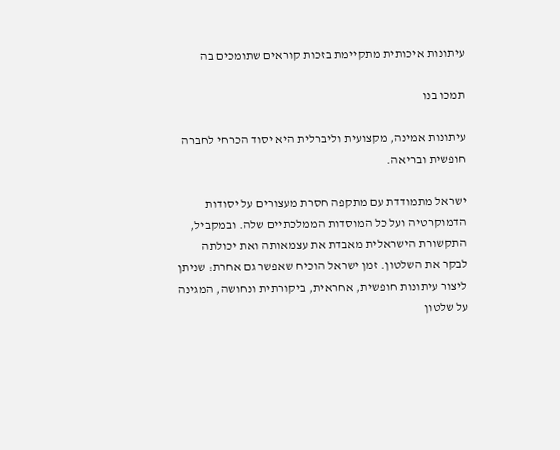עיתונות איכותית מתקיימת בזכות קוראים שתומכים בה

תמכו בנו

עיתונות אמינה, מקצועית וליברלית היא יסוד הכרחי לחברה חופשית ובריאה.

ישראל מתמודדת עם מתקפה חסרת מעצורים על יסודות הדמוקרטיה ועל כל המוסדות הממלכתיים שלה. ובמקביל, התקשורת הישראלית מאבדת את עצמאותה ואת יכולתה לבקר את השלטון. זמן ישראל הוכיח שאפשר גם אחרת: שניתן ליצור עיתונות חופשית, אחראית, ביקורתית ונחושה, המגינה על שלטון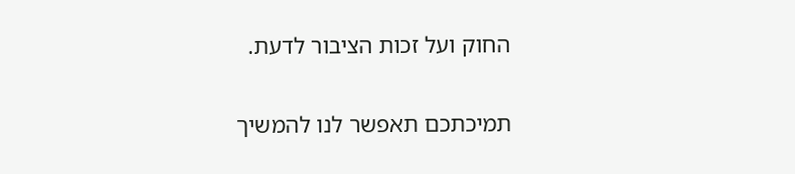החוק ועל זכות הציבור לדעת.

תמיכתכם תאפשר לנו להמשיך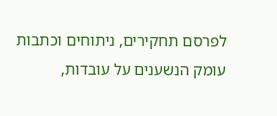לפרסם תחקירים, ניתוחים וכתבות עומק הנשענים על עובדות,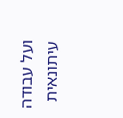ועל עבודה עיתונאית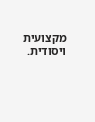מקצועית ויסודית.